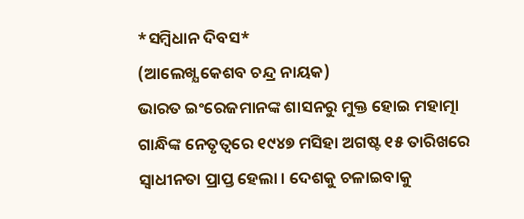*ସମ୍ବିଧାନ ଦିବସ*
(ଆଲେଖ୍ଯ କେଶବ ଚନ୍ଦ୍ର ନାୟକ)
ଭାରତ ଇଂରେଜମାନଙ୍କ ଶାସନରୁ ମୁକ୍ତ ହୋଇ ମହାତ୍ମା ଗାନ୍ଧିଙ୍କ ନେତୃତ୍ବରେ ୧୯୪୭ ମସିହା ଅଗଷ୍ଟ ୧୫ ତାରିଖରେ ସ୍ବାଧୀନତା ପ୍ରାପ୍ତ ହେଲା । ଦେଶକୁ ଚଳାଇବାକୁ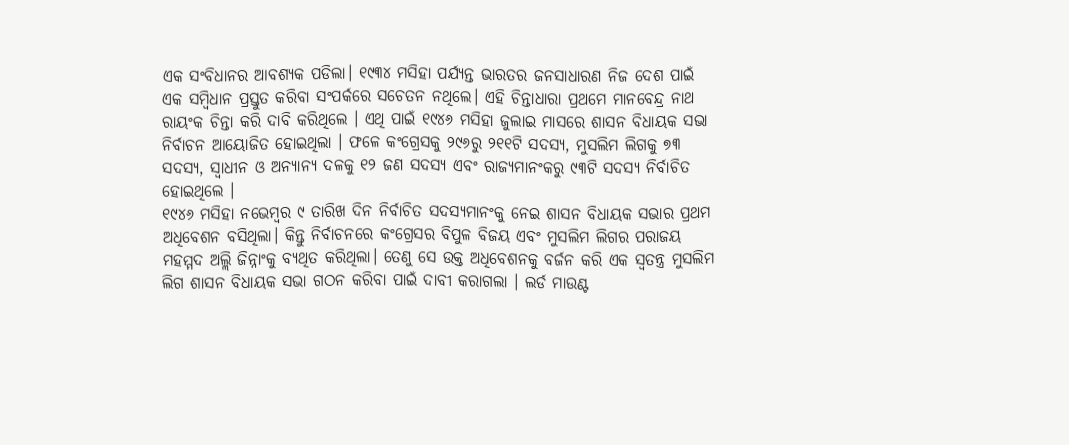ଏକ ସଂବିଧାନର ଆବଶ୍ଯକ ପଡିଲା। ୧୯୩୪ ମସିହା ପର୍ଯ୍ଯନ୍ତ ଭାରତର ଜନସାଧାରଣ ନିଜ ଦେଶ ପାଇଁ ଏକ ସମ୍ବିଧାନ ପ୍ରସ୍ତୁତ କରିବା ସଂପର୍କରେ ସଚେତନ ନଥିଲେ। ଏହି ଚିନ୍ତାଧାରା ପ୍ରଥମେ ମାନବେନ୍ଦ୍ର ନାଥ ରାୟଂକ ଚିନ୍ତା କରି ଦାବି କରିଥିଲେ । ଏଥି ପାଇଁ ୧୯୪୬ ମସିହା ଜୁଲାଇ ମାସରେ ଶାସନ ବିଧାୟକ ସଭା ନିର୍ବାଚନ ଆୟୋଜିତ ହୋଇଥିଲା । ଫଳେ କଂଗ୍ରେସକୁ ୨୯୬ରୁ ୨୧୧ଟି ସଦସ୍ଯ, ମୁସଲିମ ଲିଗକୁ ୭୩ ସଦସ୍ଯ, ସ୍ବାଧୀନ ଓ ଅନ୍ଯାନ୍ଯ ଦଳକୁ ୧୨ ଜଣ ସଦସ୍ଯ ଏବଂ ରାଜ୍ଯମାନଂକରୁ ୯୩ଟି ସଦସ୍ଯ ନିର୍ବାଚିତ ହୋଇଥିଲେ ।
୧୯୪୬ ମସିହା ନଭେମ୍ବର ୯ ତାରିଖ ଦିନ ନିର୍ବାଚିତ ସଦସ୍ଯମାନଂକୁ ନେଇ ଶାସନ ବିଧାୟକ ସଭାର ପ୍ରଥମ ଅଧିବେଶନ ବସିଥିଲା। କିନ୍ତୁ ନିର୍ବାଚନରେ କଂଗ୍ରେସର ବିପୁଳ ବିଜୟ ଏବଂ ମୁସଲିମ ଲିଗର ପରାଜୟ ମହମ୍ମଦ ଅଲ୍ଲି ଜିନ୍ନାଂକୁ ବ୍ଯଥିତ କରିଥିଲା। ତେଣୁ ସେ ଉକ୍ତ ଅଧିବେଶନକୁ ବର୍ଜନ କରି ଏକ ସ୍ବତନ୍ତ୍ର ମୁସଲିମ ଲିଗ ଶାସନ ବିଧାୟକ ସଭା ଗଠନ କରିବା ପାଇଁ ଦାବୀ କରାଗଲା । ଲର୍ଡ ମାଉଣ୍ଟ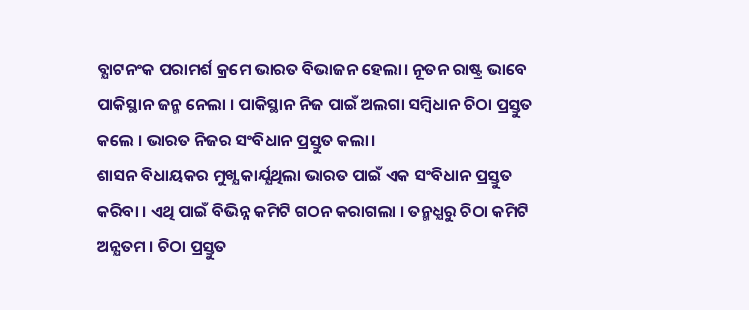ବ୍ଯାଟନଂକ ପରାମର୍ଶ କ୍ରମେ ଭାରତ ବିଭାଜନ ହେଲା। ନୂତନ ରାଷ୍ଟ୍ର ଭାବେ ପାକିସ୍ଥାନ ଜନ୍ମ ନେଲା । ପାକିସ୍ଥାନ ନିଜ ପାଇଁ ଅଲଗା ସମ୍ବିଧାନ ଚିଠା ପ୍ରସ୍ତୁତ କଲେ । ଭାରତ ନିଜର ସଂବିଧାନ ପ୍ରସ୍ତୁତ କଲା।
ଶାସନ ବିଧାୟକର ମୁଖ୍ଯ କାର୍ଯ୍ଯଥିଲା ଭାରତ ପାଇଁ ଏକ ସଂବିଧାନ ପ୍ରସ୍ତୁତ କରିବା । ଏଥି ପାଇଁ ବିଭିନ୍ନ କମିଟି ଗଠନ କରାଗଲା । ତନ୍ମଧ୍ଯରୁ ଚିଠା କମିଟି ଅନ୍ଯତମ । ଚିଠା ପ୍ରସ୍ତୁତ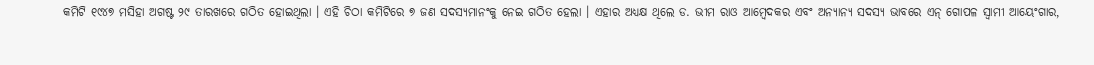କମିଟି ୧୯୪୭ ମସିହା ଅଗଷ୍ଟ ୨୯ ତାରଖରେ ଗଠିତ ହୋଇଥିଲା । ଏହି ଚିଠା କମିଟିରେ ୭ ଜଣ ସଦସ୍ଯମାନଂକୁ ନେଇ ଗଠିତ ହେଲା । ଏହାର ଅଧ୍ଯକ୍ଷ ଥିଲେ ଡ. ଭୀମ ରାଓ ଆମ୍ବେଦକର ଏବଂ ଅନ୍ଯାନ୍ଯ ସଦସ୍ଯ ଭାବରେ ଏନ୍ ଗୋପଳ ସ୍ବାମୀ ଆୟେଂଗାର,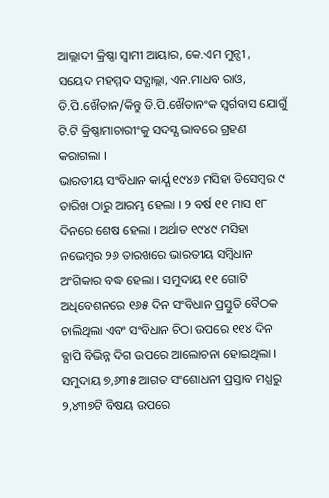ଆଲ୍ଲାଦୀ କ୍ରିଷ୍ଣା ସ୍ବାମୀ ଆୟାର, କେ.ଏମ ମୁନ୍ସୀ , ସୟେଦ ମହମ୍ମଦ ସଦ୍ଯାଲ୍ଲା, ଏନ.ମାଧବ ରାଓ, ଡି.ପି.ଖୈତାନ/କିନ୍ତୁ ଡି.ପି.ଖୈତାନଂକ ସ୍ବର୍ଗବାସ ଯୋଗୁଁ ଟି.ଟି କ୍ରିଷ୍ଣାମାଚାରୀଂକୁ ସଦସ୍ଯ ଭାବରେ ଗ୍ରହଣ କରାଗଲା ।
ଭାରତୀୟ ସଂବିଧାନ କାର୍ଯ୍ଯ ୧୯୪୬ ମସିହା ଡିସେମ୍ବର ୯ ତାରିଖ ଠାରୁ ଆରମ୍ଭ ହେଲା । ୨ ବର୍ଷ ୧୧ ମାସ ୧୮ ଦିନରେ ଶେଷ ହେଲା । ଅର୍ଥାତ ୧୯୪୯ ମସିହା ନଭେମ୍ବର ୨୬ ତାରଖରେ ଭାରତୀୟ ସମ୍ବିଧାନ ଅଂଗିକାର ବଦ୍ଧ ହେଲା । ସମୁଦାୟ ୧୧ ଗୋଟି ଅଧିବେଶନରେ ୧୬୫ ଦିନ ସଂବିଧାନ ପ୍ରସ୍ତୁତି ବୈଠକ ଚାଲିଥିଲା ଏବଂ ସଂବିଧାନ ଚିଠା ଉପରେ ୧୧୪ ଦିନ ବ୍ଯାପି ବିଭିନ୍ନ ଦିଗ ଉପରେ ଆଲୋଚନା ହୋଇଥିଲା । ସମୁଦାୟ ୭,୬୩୫ ଆଗତ ସଂଶୋଧନୀ ପ୍ରସ୍ତାବ ମଧ୍ଯରୁ ୨,୪୩୭ଟି ବିଷୟ ଉପରେ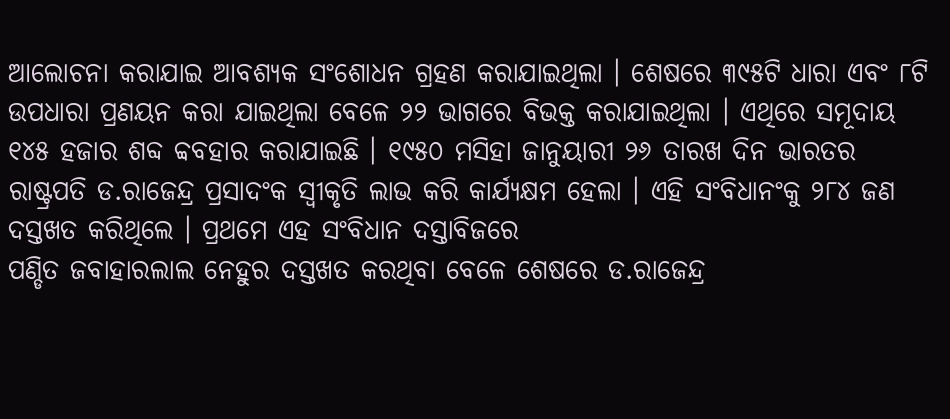ଆଲୋଚନା କରାଯାଇ ଆବଶ୍ଯକ ସଂଶୋଧନ ଗ୍ରହଣ କରାଯାଇଥିଲା । ଶେଷରେ ୩୯୫ଟି ଧାରା ଏବଂ ୮ଟି ଉପଧାରା ପ୍ରଣୟନ କରା ଯାଇଥିଲା ବେଳେ ୨୨ ଭାଗରେ ବିଭକ୍ତ କରାଯାଇଥିଲା । ଏଥିରେ ସମୂଦାୟ ୧୪୫ ହଜାର ଶବ୍ଦ ବ୍ବବହାର କରାଯାଇଛି । ୧୯୫୦ ମସିହା ଜାନୁୟାରୀ ୨୬ ତାରଖ ଦିନ ଭାରତର ରାଷ୍ଟ୍ରପତି ଡ.ରାଜେନ୍ଦ୍ର ପ୍ରସାଦଂକ ସ୍ବୀକୃତି ଲାଭ କରି କାର୍ଯ୍ଯକ୍ଷମ ହେଲା । ଏହି ସଂବିଧାନଂକୁ ୨୮୪ ଜଣ ଦସ୍ତଖତ କରିଥିଲେ । ପ୍ରଥମେ ଏହ ସଂବିଧାନ ଦସ୍ତାବିଜରେ
ପଣ୍ଡିତ ଜବାହାରଲାଲ ନେହୁର ଦସ୍ତଖତ କରଥିବା ବେଳେ ଶେଷରେ ଡ.ରାଜେନ୍ଦ୍ର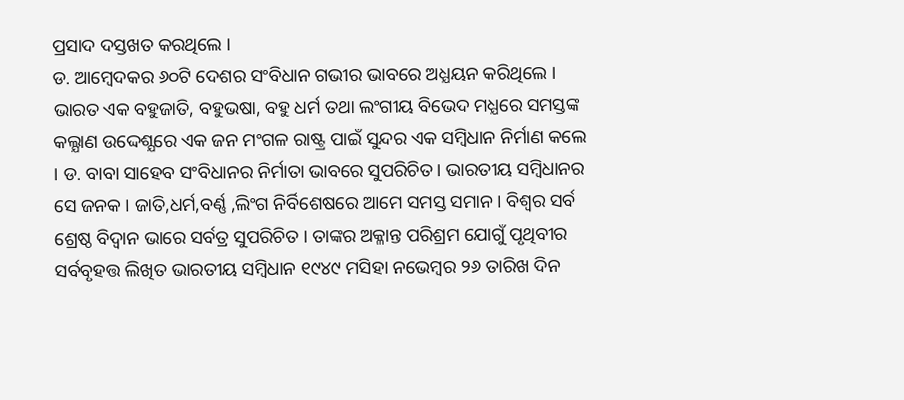ପ୍ରସାଦ ଦସ୍ତଖତ କରଥିଲେ ।
ଡ. ଆମ୍ବେଦକର ୬୦ଟି ଦେଶର ସଂବିଧାନ ଗଭୀର ଭାବରେ ଅଧ୍ଯୟନ କରିଥିଲେ । ଭାରତ ଏକ ବହୁଜାତି, ବହୁଭଷା, ବହୁ ଧର୍ମ ତଥା ଲଂଗୀୟ ବିଭେଦ ମଧ୍ଯରେ ସମସ୍ତଙ୍କ କଲ୍ଯାଣ ଉଦ୍ଦେଶ୍ଯରେ ଏକ ଜନ ମଂଗଳ ରାଷ୍ଟ୍ର ପାଇଁ ସୁନ୍ଦର ଏକ ସମ୍ବିଧାନ ନିର୍ମାଣ କଲେ । ଡ. ବାବା ସାହେବ ସଂବିଧାନର ନିର୍ମାତା ଭାବରେ ସୁପରିଚିତ। ଭାରତୀୟ ସମ୍ବିଧାନର ସେ ଜନକ । ଜାତି,ଧର୍ମ,ବର୍ଣ୍ଣ ,ଲିଂଗ ନିର୍ବିଶେଷରେ ଆମେ ସମସ୍ତ ସମାନ । ବିଶ୍ବର ସର୍ବ ଶ୍ରେଷ୍ଠ ବିଦ୍ବାନ ଭାରେ ସର୍ବତ୍ର ସୁପରିଚିତ । ତାଙ୍କର ଅକ୍ଳାନ୍ତ ପରିଶ୍ରମ ଯୋଗୁଁ ପୃଥିବୀର ସର୍ବବୃହତ୍ତ ଲିଖିତ ଭାରତୀୟ ସମ୍ବିଧାନ ୧୯୪୯ ମସିହା ନଭେମ୍ବର ୨୬ ତାରିଖ ଦିନ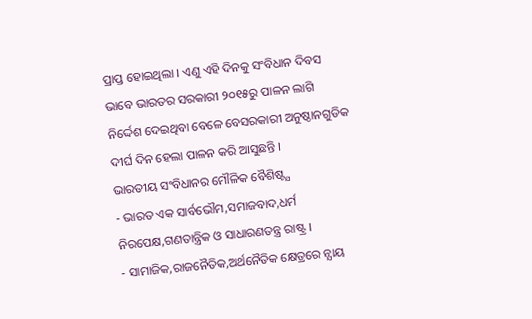ପ୍ରାପ୍ତ ହୋଇଥିଲା । ଏଣୁ ଏହି ଦିନକୁ ସଂବିଧାନ ଦିବସ ଭାବେ ଭାରତର ସରକାରୀ ୨୦୧୫ରୁ ପାଳନ ଲାଗି ନିର୍ଦ୍ଦେଶ ଦେଇଥିବା ବେଳେ ବେସରକାରୀ ଅନୁଷ୍ଠାନଗୁଡିକ ଦୀର୍ଘ ଦିନ ହେଲା ପାଳନ କରି ଆସୁଛନ୍ତି ।
ଭାରତୀୟ ସଂବିଧାନର ମୌଳିକ ବୈଶିଷ୍ଟ୍ଯ
- ଭାରତ ଏକ ସାର୍ବଭୌମ,ସମାଜବାଦ,ଧର୍ମ ନିରପେକ୍ଷ,ଗଣତାନ୍ତ୍ରିକ ଓ ସାଧାରଣତନ୍ତ୍ର ରାଷ୍ଟ୍ର ।
- ସାମାଜିକ,ରାଜନୈତିକ,ଅର୍ଥନୈତିକ କ୍ଷେତ୍ରରେ ନ୍ଯାୟ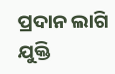ପ୍ରଦାନ ଲାଗି ଯୁକ୍ତି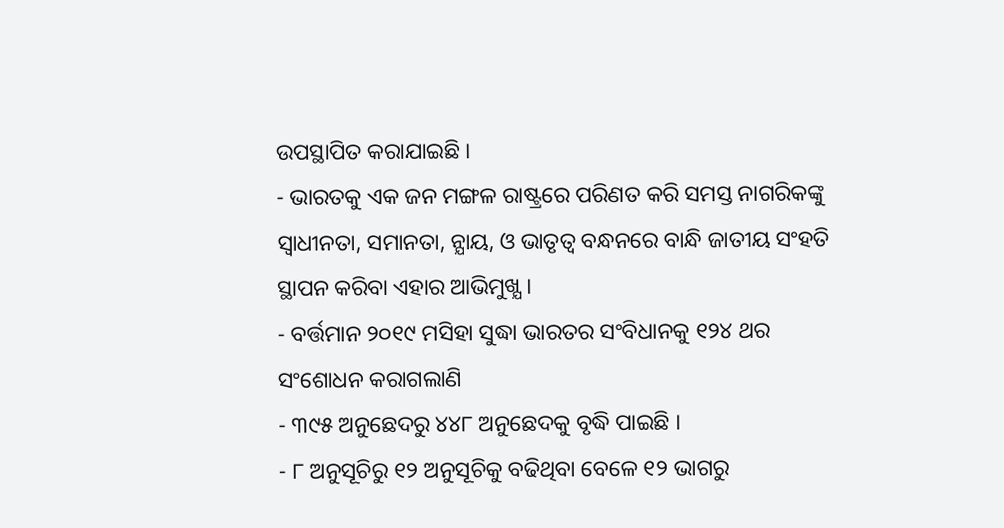ଉପସ୍ଥାପିତ କରାଯାଇଛି ।
- ଭାରତକୁ ଏକ ଜନ ମଙ୍ଗଳ ରାଷ୍ଟ୍ରରେ ପରିଣତ କରି ସମସ୍ତ ନାଗରିକଙ୍କୁ ସ୍ବାଧୀନତା, ସମାନତା, ନ୍ଯାୟ, ଓ ଭାତୃତ୍ବ ବନ୍ଧନରେ ବାନ୍ଧି ଜାତୀୟ ସଂହତି ସ୍ଥାପନ କରିବା ଏହାର ଆଭିମୁଖ୍ଯ ।
- ବର୍ତ୍ତମାନ ୨୦୧୯ ମସିହା ସୁଦ୍ଧା ଭାରତର ସଂବିଧାନକୁ ୧୨୪ ଥର ସଂଶୋଧନ କରାଗଲାଣି
- ୩୯୫ ଅନୁଛେଦରୁ ୪୪୮ ଅନୁଛେଦକୁ ବୃଦ୍ଧି ପାଇଛି ।
- ୮ ଅନୁସୂଚିରୁ ୧୨ ଅନୁସୂଚିକୁ ବଢିଥିବା ବେଳେ ୧୨ ଭାଗରୁ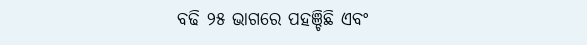ବଢି ୨୫ ଭାଗରେ ପହଞ୍ଚିଛି ଏବଂ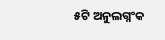୫ଟି ଅନୁଲଗ୍ନଂକ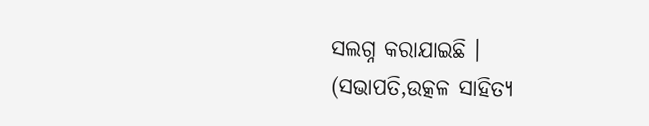ସଲଗ୍ନ କରାଯାଇଛି ।
(ସଭାପତି,ଉତ୍କଳ ସାହିତ୍ଯ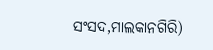ସଂସଦ,ମାଲକାନଗିରି)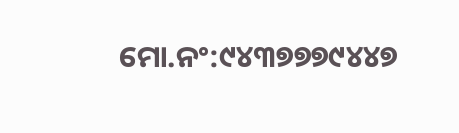ମୋ.ନଂ:୯୪୩୭୭୭୯୪୪୭